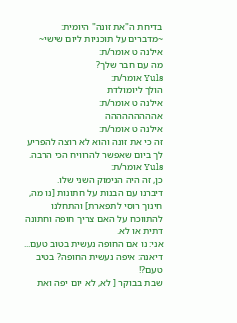בדיחת ה"את זונה" היומית:
~מדברים על תוכניות ליום שישי~
אילנה ט אומר/ת:
מה עם חבר שלך?
Yuls אומר/ת:
הולך ליומולדת
אילנה ט אומר/ת:
אההההההההה
אילנה ט אומר/ת:
זה כי את זונה והוא לא רוצה להפריע לך ביום שאפשר להרוויח הכי הרבה.
Yuls אומר/ת:
כן, זה היה הנימוק השני שלו.
דיברנו עם הבנות על חתונות [נו מה, חינוך רוסי לתפארת] והתחלנו להתווכח על האם צריך חופה וחתונה דתית או לא.
אני: נו אם החופה נעשית בטוב טעם...
דיאנה: איפה נעשית החופה? בטיב טעם?!
שבת בבוקר [ לא, לא יום יפה ואת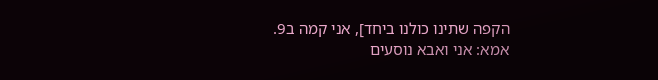הקפה שתינו כולנו ביחד], אני קמה ב9.
אמא: אני ואבא נוסעים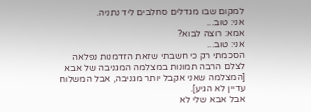למקום שבו מגדלים סחלבים ליד נתניה.
אני: טוב...
אמא: רוצה לבוא?
אני: טוב...
הסכמתי רק כי חשבתי שזאת הזדמנות נפלאה לצלם הרבה תמונות במצלמה המגניבה של אבא
[המצלמה שאני אקבל יותר מגניבה, אבל המשלוח עדיין לא הגיע].
אבל אבא שלי לא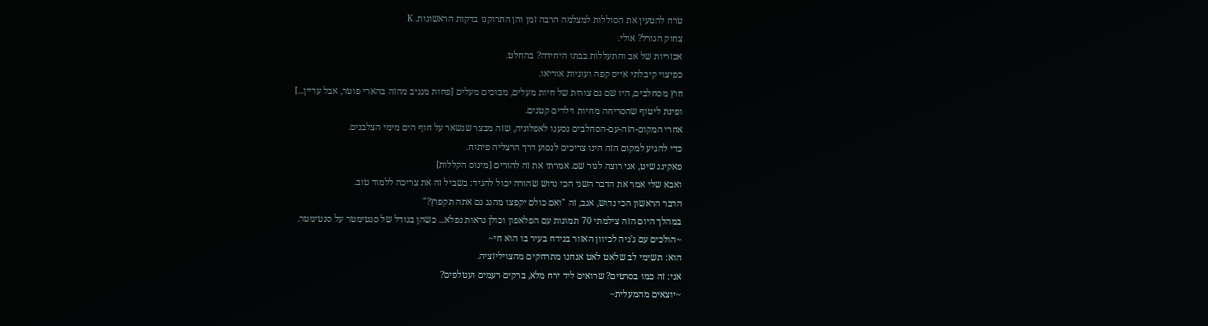טרח להטעין את הסוללות למצלמה הרבה זמן והן התרוקנו בדקות הראשונות. K
צחוק הגורל? אולי.
אכזריות של אב והתעללות בבתו היחידה? בהחלט.
כפיצוי קיבלתי אייס קפה ועוגיות אוריאו.
חוץ מסחלבים, היו שם גם צורות של חיות מעלים, מבוכים מעלים [פחות מגניב מהזה בהארי פוטר, אבל עדיין...]
ופינת ליטוף שהסריחה מחיות וילדים קטנים.
אחרי המקום-הזה-עם-הסחלבים נסענו לאפלוניה, שזה מבצר שנשאר על חוף הים מימי הצלבנים.
כדי להגיע למקום הזה הינו צריכים לנסוע דרך הרצליה פיתוח.
פאקינג שיט, אני רוצה לגור שם. אמרתי את זה להורים [מינוס הקללות]
ואבא שלי אמר את הדבר השני הכי נדוש שהורה יכול להגיד: בשביל זה את צריכה ללמוד טוב.
הדבר הראשון הכי נדוש, אגב, זה "ואם כולם יקפצו מהגג גם אתה תקפוץ?"
במהלך היום הזה צילמתי 70 תמונות עם הפלאפון וכולן נראות נפלא... כשהן בגודל של סנטימטר על סנטימטר.
~הולכים עם ג'ניה לכיוון האזור בנידח בעיר בו הוא חי~
הוא: תשימי לב שלאט לאט אנחנו מתרחקים מהצויליזציה.
אני: זה כמו בסרטים? שרואים ליד ירח מלא, ברקים רעמים ועטלפים?
~יוצאים מהמעלית~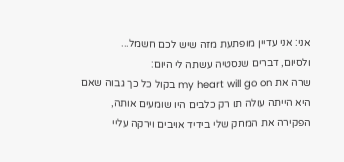אני: אני עדיין מופתעת מזה שיש לכם חשמל...
ולסיום, דברים שנסטיה עשתה לי היום:
שרה את my heart will go on בקול כל כך גבוה שאם היא הייתה עולה תו רק כלבים היו שומעים אותה,
הפקירה את המחק שלי בידיד אויבים וירקה עליי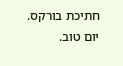חתיכת בורקס.
יום טוב.